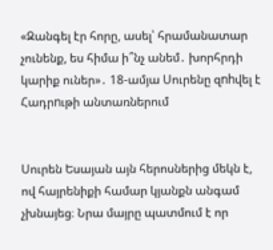«Զանգել էր հորը, ասել՝ հրամանատար չունենք, ես հիմա ի՞նչ անեմ․ խորհրդի կարիք ուներ»․ 18-ամյա Սուրենը զnhվել է Հադրnւթի անտառներում


Սուրեն Եսայան այն հերոսներից մեկն է, ով հայրենիքի համար կյանքն անգամ չխնայեց։ Նրա մայրը պատմում է որ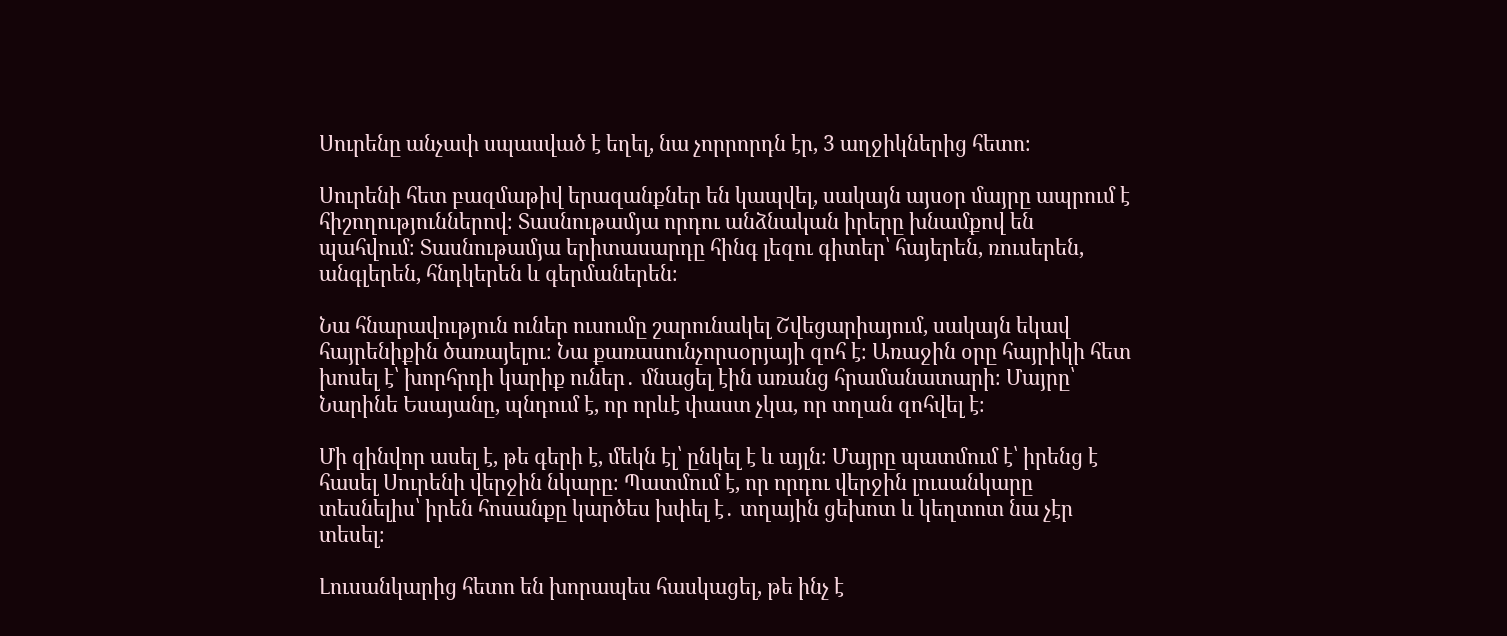Սուրենը անչափ սպասված է եղել, նա չորրորդն էր, 3 աղջիկներից հետո։

Սուրենի հետ բազմաթիվ երազանքներ են կապվել, սակայն այսօր մայրը ապրում է հիշողություններով։ Տասնութամյա որդու անձնական իրերը խնամքով են պահվում։ Տասնութամյա երիտասարդը հինգ լեզու գիտեր՝ հայերեն, ռուսերեն, անգլերեն, հնդկերեն և գերմաներեն։

Նա հնարավություն ուներ ուսումը շարունակել Շվեցարիայում, սակայն եկավ հայրենիքին ծառայելու։ Նա քառասունչորսօրյայի զոհ է։ Առաջին օրը հայրիկի հետ խոսել է՝ խորհրդի կարիք ուներ․ մնացել էին առանց հրամանատարի։ Մայրը՝ Նարինե Եսայանը, պնդում է, որ որևէ փաստ չկա, որ տղան զոհվել է։

Մի զինվոր ասել է, թե գերի է, մեկն էլ՝ ընկել է և այլն։ Մայրը պատմում է՝ իրենց է հասել Սուրենի վերջին նկարը։ Պատմում է, որ որդու վերջին լուսանկարը տեսնելիս՝ իրեն հոսանքը կարծես խփել է․ տղային ցեխոտ և կեղտոտ նա չէր տեսել։

Լուսանկարից հետո են խորապես հասկացել, թե ինչ է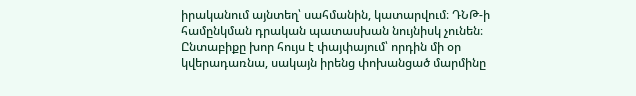իրականում այնտեղ՝ սահմանին, կատարվում։ ԴՆԹ-ի համընկման դրական պատասխան նույնիսկ չունեն։ Ընտաբիքը խոր հույս է փայփայում՝ որդին մի օր կվերադառնա, սակայն իրենց փոխանցած մարմինը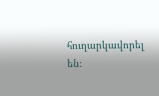հուղարկավորել են։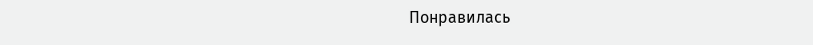Понравилась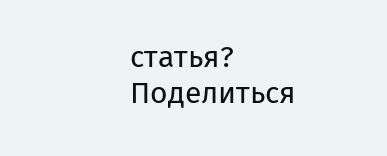статья? Поделиться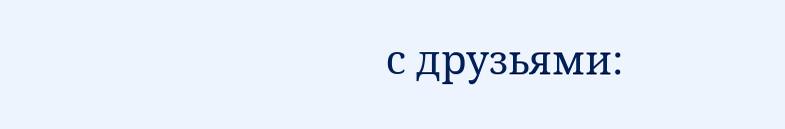с друзьями: